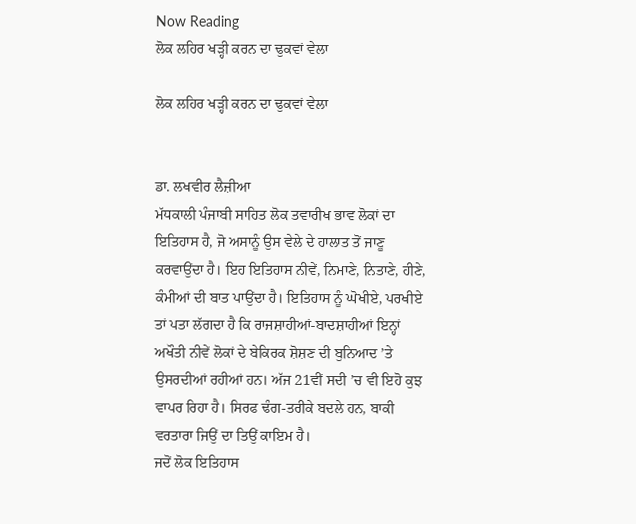Now Reading
ਲੋਕ ਲਹਿਰ ਖੜ੍ਹੀ ਕਰਨ ਦਾ ਢੁਕਵਾਂ ਵੇਲਾ

ਲੋਕ ਲਹਿਰ ਖੜ੍ਹੀ ਕਰਨ ਦਾ ਢੁਕਵਾਂ ਵੇਲਾ


ਡਾ. ਲਖਵੀਰ ਲੈਜ਼ੀਆ
ਮੱਧਕਾਲੀ ਪੰਜਾਬੀ ਸਾਹਿਤ ਲੋਕ ਤਵਾਰੀਖ ਭਾਵ ਲੋਕਾਂ ਦਾ ਇਤਿਹਾਸ ਹੈ, ਜੋ ਅਸਾਨੂੰ ਉਸ ਵੇਲੇ ਦੇ ਹਾਲਾਤ ਤੋਂ ਜਾਣੂ ਕਰਵਾਉਂਦਾ ਹੈ। ਇਹ ਇਤਿਹਾਸ ਨੀਵੇਂ, ਨਿਮਾਣੇ, ਨਿਤਾਣੇ, ਹੀਣੇ, ਕੰਮੀਆਂ ਦੀ ਬਾਤ ਪਾਉਂਦਾ ਹੈ। ਇਤਿਹਾਸ ਨੂੰ ਘੋਖੀਏ, ਪਰਖੀਏ ਤਾਂ ਪਤਾ ਲੱਗਦਾ ਹੈ ਕਿ ਰਾਜਸ਼ਾਹੀਆਂ-ਬਾਦਸ਼ਾਹੀਆਂ ਇਨ੍ਹਾਂ ਅਖੌਤੀ ਨੀਵੇਂ ਲੋਕਾਂ ਦੇ ਬੇਕਿਰਕ ਸ਼ੋਸ਼ਣ ਦੀ ਬੁਨਿਆਦ ’ਤੇ ਉਸਰਦੀਆਂ ਰਹੀਆਂ ਹਨ। ਅੱਜ 21ਵੀਂ ਸਦੀ ’ਚ ਵੀ ਇਹੋ ਕੁਝ ਵਾਪਰ ਰਿਹਾ ਹੈ। ਸਿਰਫ ਢੰਗ-ਤਰੀਕੇ ਬਦਲੇ ਹਨ, ਬਾਕੀ ਵਰਤਾਰਾ ਜਿਉਂ ਦਾ ਤਿਉਂ ਕਾਇਮ ਹੈ।
ਜਦੋਂ ਲੋਕ ਇਤਿਹਾਸ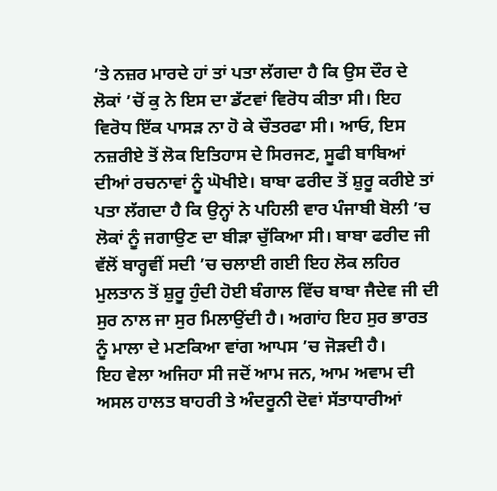’ਤੇ ਨਜ਼ਰ ਮਾਰਦੇ ਹਾਂ ਤਾਂ ਪਤਾ ਲੱਗਦਾ ਹੈ ਕਿ ਉਸ ਦੌਰ ਦੇ ਲੋਕਾਂ ’ਚੋਂ ਕੁ ਨੇ ਇਸ ਦਾ ਡੱਟਵਾਂ ਵਿਰੋਧ ਕੀਤਾ ਸੀ। ਇਹ ਵਿਰੋਧ ਇੱਕ ਪਾਸੜ ਨਾ ਹੋ ਕੇ ਚੌਤਰਫਾ ਸੀ। ਆਓ, ਇਸ ਨਜ਼ਰੀਏ ਤੋਂ ਲੋਕ ਇਤਿਹਾਸ ਦੇ ਸਿਰਜਣ, ਸੂਫੀ ਬਾਬਿਆਂ ਦੀਆਂ ਰਚਨਾਵਾਂ ਨੂੰ ਘੋਖੀਏ। ਬਾਬਾ ਫਰੀਦ ਤੋਂ ਸ਼ੁਰੂ ਕਰੀਏ ਤਾਂ ਪਤਾ ਲੱਗਦਾ ਹੈ ਕਿ ਉਨ੍ਹਾਂ ਨੇ ਪਹਿਲੀ ਵਾਰ ਪੰਜਾਬੀ ਬੋਲੀ ’ਚ ਲੋਕਾਂ ਨੂੰ ਜਗਾਉਣ ਦਾ ਬੀੜਾ ਚੁੱਕਿਆ ਸੀ। ਬਾਬਾ ਫਰੀਦ ਜੀ ਵੱਲੋਂ ਬਾਰ੍ਹਵੀਂ ਸਦੀ ’ਚ ਚਲਾਈ ਗਈ ਇਹ ਲੋਕ ਲਹਿਰ ਮੁਲਤਾਨ ਤੋਂ ਸ਼ੁਰੂ ਹੁੰਦੀ ਹੋਈ ਬੰਗਾਲ ਵਿੱਚ ਬਾਬਾ ਜੈਦੇਵ ਜੀ ਦੀ ਸੁਰ ਨਾਲ ਜਾ ਸੁਰ ਮਿਲਾਉਂਦੀ ਹੈ। ਅਗਾਂਹ ਇਹ ਸੁਰ ਭਾਰਤ ਨੂੰ ਮਾਲਾ ਦੇ ਮਣਕਿਆ ਵਾਂਗ ਆਪਸ ’ਚ ਜੋੜਦੀ ਹੈ।
ਇਹ ਵੇਲਾ ਅਜਿਹਾ ਸੀ ਜਦੋਂ ਆਮ ਜਨ, ਆਮ ਅਵਾਮ ਦੀ ਅਸਲ ਹਾਲਤ ਬਾਹਰੀ ਤੇ ਅੰਦਰੂਨੀ ਦੋਵਾਂ ਸੱਤਾਧਾਰੀਆਂ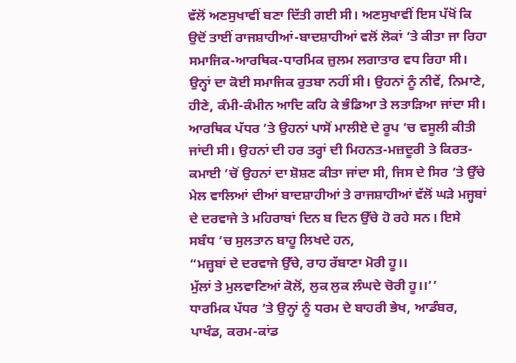ਵੱਲੋਂ ਅਣਸੁਖਾਵੀਂ ਬਣਾ ਦਿੱਤੀ ਗਈ ਸੀ। ਅਣਸੁਖਾਵੀਂ ਇਸ ਪੱਖੋਂ ਕਿ ਉਦੋਂ ਤਾਈਂ ਰਾਜਸ਼ਾਹੀਆਂ-ਬਾਦਸ਼ਾਹੀਆਂ ਵਲੋਂ ਲੋਕਾਂ ’ਤੇ ਕੀਤਾ ਜਾ ਰਿਹਾ ਸਮਾਜਿਕ-ਆਰਥਿਕ-ਧਾਰਮਿਕ ਜ਼ੁਲਮ ਲਗਾਤਾਰ ਵਧ ਰਿਹਾ ਸੀ।
ਉਨ੍ਹਾਂ ਦਾ ਕੋਈ ਸਮਾਜਿਕ ਰੁਤਬਾ ਨਹੀਂ ਸੀ। ਉਹਨਾਂ ਨੂੰ ਨੀਵੇਂ, ਨਿਮਾਣੇ, ਹੀਣੇ, ਕੰਮੀ-ਕੰਮੀਨ ਆਦਿ ਕਹਿ ਕੇ ਭੰਡਿਆ ਤੇ ਲਤਾੜਿਆ ਜਾਂਦਾ ਸੀ। ਆਰਥਿਕ ਪੱਧਰ ’ਤੇ ਉਹਨਾਂ ਪਾਸੋਂ ਮਾਲੀਏ ਦੇ ਰੂਪ ’ਚ ਵਸੂਲੀ ਕੀਤੀ ਜਾਂਦੀ ਸੀ। ਉਹਨਾਂ ਦੀ ਹਰ ਤਰ੍ਹਾਂ ਦੀ ਮਿਹਨਤ-ਮਜ਼ਦੂਰੀ ਤੇ ਕਿਰਤ-ਕਮਾਈ ’ਚੋਂ ਉਹਨਾਂ ਦਾ ਸ਼ੋਸ਼ਣ ਕੀਤਾ ਜਾਂਦਾ ਸੀ, ਜਿਸ ਦੇ ਸਿਰ ’ਤੇ ਉੱਚੇ ਮੇਲ ਵਾਲਿਆਂ ਦੀਆਂ ਬਾਦਸ਼ਾਹੀਆਂ ਤੇ ਰਾਜਸ਼ਾਹੀਆਂ ਵੱਲੋਂ ਘੜੇ ਮਜ੍ਹਬਾਂ ਦੇ ਦਰਵਾਜੇ ਤੇ ਮਹਿਰਾਬਾਂ ਦਿਨ ਬ ਦਿਨ ਉੱਚੇ ਹੋ ਰਹੇ ਸਨ। ਇਸੇ ਸਬੰਧ ’ਚ ਸੁਲਤਾਨ ਬਾਹੂ ਲਿਖਦੇ ਹਨ,
“ਮਜ਼੍ਹਬਾਂ ਦੇ ਦਰਵਾਜੇ ਉੱਚੇ, ਰਾਹ ਰੱਬਾਣਾ ਮੋਰੀ ਹੂ।।
ਮੁੱਲਾਂ ਤੇ ਮੁਲਵਾਣਿਆਂ ਕੋਲੋਂ, ਲੁਕ ਲੁਕ ਲੰਘਦੇ ਚੋਰੀ ਹੂ।।’’
ਧਾਰਮਿਕ ਪੱਧਰ ’ਤੇ ਉਨ੍ਹਾਂ ਨੂੰ ਧਰਮ ਦੇ ਬਾਹਰੀ ਭੇਖ, ਆਡੰਬਰ, ਪਾਖੰਡ, ਕਰਮ-ਕਾਂਡ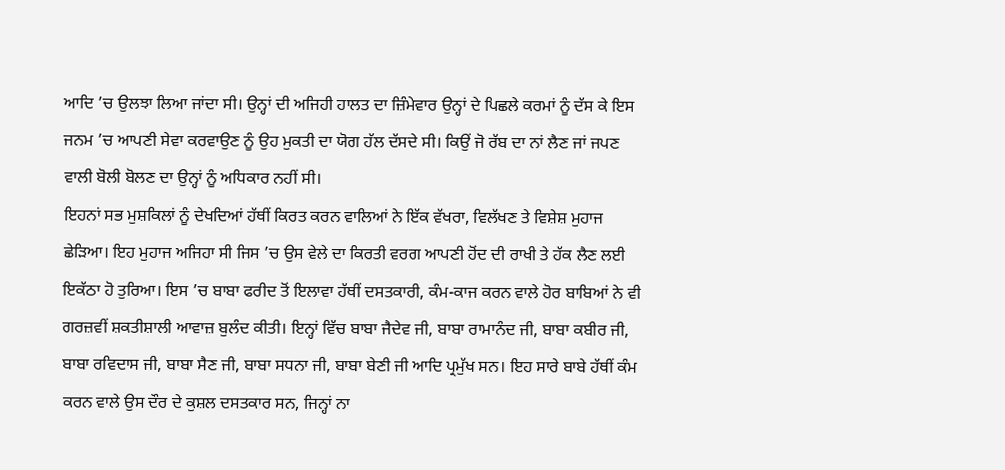ਆਦਿ ’ਚ ਉਲਝਾ ਲਿਆ ਜਾਂਦਾ ਸੀ। ਉਨ੍ਹਾਂ ਦੀ ਅਜਿਹੀ ਹਾਲਤ ਦਾ ਜ਼ਿੰਮੇਵਾਰ ਉਨ੍ਹਾਂ ਦੇ ਪਿਛਲੇ ਕਰਮਾਂ ਨੂੰ ਦੱਸ ਕੇ ਇਸ ਜਨਮ ’ਚ ਆਪਣੀ ਸੇਵਾ ਕਰਵਾਉਣ ਨੂੰ ਉਹ ਮੁਕਤੀ ਦਾ ਯੋਗ ਹੱਲ ਦੱਸਦੇ ਸੀ। ਕਿਉਂ ਜੋ ਰੱਬ ਦਾ ਨਾਂ ਲੈਣ ਜਾਂ ਜਪਣ ਵਾਲੀ ਬੋਲੀ ਬੋਲਣ ਦਾ ਉਨ੍ਹਾਂ ਨੂੰ ਅਧਿਕਾਰ ਨਹੀਂ ਸੀ।
ਇਹਨਾਂ ਸਭ ਮੁਸ਼ਕਿਲਾਂ ਨੂੰ ਦੇਖਦਿਆਂ ਹੱਥੀਂ ਕਿਰਤ ਕਰਨ ਵਾਲਿਆਂ ਨੇ ਇੱਕ ਵੱਖਰਾ, ਵਿਲੱਖਣ ਤੇ ਵਿਸ਼ੇਸ਼ ਮੁਹਾਜ ਛੇੜਿਆ। ਇਹ ਮੁਹਾਜ ਅਜਿਹਾ ਸੀ ਜਿਸ ’ਚ ਉਸ ਵੇਲੇ ਦਾ ਕਿਰਤੀ ਵਰਗ ਆਪਣੀ ਹੋਂਦ ਦੀ ਰਾਖੀ ਤੇ ਹੱਕ ਲੈਣ ਲਈ ਇਕੱਠਾ ਹੋ ਤੁਰਿਆ। ਇਸ ’ਚ ਬਾਬਾ ਫਰੀਦ ਤੋਂ ਇਲਾਵਾ ਹੱਥੀਂ ਦਸਤਕਾਰੀ, ਕੰਮ-ਕਾਜ ਕਰਨ ਵਾਲੇ ਹੋਰ ਬਾਬਿਆਂ ਨੇ ਵੀ ਗਰਜ਼ਵੀਂ ਸ਼ਕਤੀਸ਼ਾਲੀ ਆਵਾਜ਼ ਬੁਲੰਦ ਕੀਤੀ। ਇਨ੍ਹਾਂ ਵਿੱਚ ਬਾਬਾ ਜੈਦੇਵ ਜੀ, ਬਾਬਾ ਰਾਮਾਨੰਦ ਜੀ, ਬਾਬਾ ਕਬੀਰ ਜੀ, ਬਾਬਾ ਰਵਿਦਾਸ ਜੀ, ਬਾਬਾ ਸੈਣ ਜੀ, ਬਾਬਾ ਸਧਨਾ ਜੀ, ਬਾਬਾ ਬੇਣੀ ਜੀ ਆਦਿ ਪ੍ਰਮੁੱਖ ਸਨ। ਇਹ ਸਾਰੇ ਬਾਬੇ ਹੱਥੀਂ ਕੰਮ ਕਰਨ ਵਾਲੇ ਉਸ ਦੌਰ ਦੇ ਕੁਸ਼ਲ ਦਸਤਕਾਰ ਸਨ, ਜਿਨ੍ਹਾਂ ਨਾ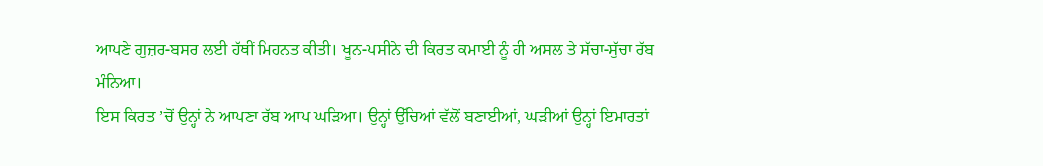ਆਪਣੇ ਗੁਜ਼ਰ-ਬਸਰ ਲਈ ਹੱਥੀਂ ਮਿਹਨਤ ਕੀਤੀ। ਖੂਨ-ਪਸੀਨੇ ਦੀ ਕਿਰਤ ਕਮਾਈ ਨੂੰ ਹੀ ਅਸਲ ਤੇ ਸੱਚਾ-ਸੁੱਚਾ ਰੱਬ ਮੰਨਿਆ।
ਇਸ ਕਿਰਤ ’ਚੋਂ ਉਨ੍ਹਾਂ ਨੇ ਆਪਣਾ ਰੱਬ ਆਪ ਘੜਿਆ। ਉਨ੍ਹਾਂ ਉੱਚਿਆਂ ਵੱਲੋਂ ਬਣਾਈਆਂ, ਘੜੀਆਂ ਉਨ੍ਹਾਂ ਇਮਾਰਤਾਂ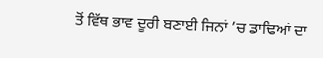ਤੋਂ ਵਿੱਥ ਭਾਵ ਦੂਰੀ ਬਣਾਈ ਜਿਨਾਂ ’ਚ ਡਾਢਿਆਂ ਦਾ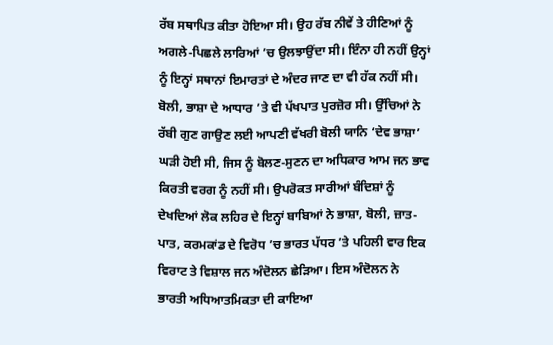ਰੱਬ ਸਥਾਪਿਤ ਕੀਤਾ ਹੋਇਆ ਸੀ। ਉਹ ਰੱਬ ਨੀਵੇਂ ਤੇ ਹੀਣਿਆਂ ਨੂੰ ਅਗਲੇ-ਪਿਛਲੇ ਲਾਰਿਆਂ ’ਚ ਉਲਝਾਉਂਦਾ ਸੀ। ਇੰਨਾ ਹੀ ਨਹੀਂ ਉਨ੍ਹਾਂ ਨੂੰ ਇਨ੍ਹਾਂ ਸਥਾਨਾਂ ਇਮਾਰਤਾਂ ਦੇ ਅੰਦਰ ਜਾਣ ਦਾ ਵੀ ਹੱਕ ਨਹੀਂ ਸੀ।
ਬੋਲੀ, ਭਾਸ਼ਾ ਦੇ ਆਧਾਰ ’ਤੇ ਵੀ ਪੱਖਪਾਤ ਪੁਰਜ਼ੋਰ ਸੀ। ਉੱਚਿਆਂ ਨੇ ਰੱਬੀ ਗੁਣ ਗਾਉਣ ਲਈ ਆਪਣੀ ਵੱਖਰੀ ਬੋਲੀ ਯਾਨਿ ‘ਦੇਵ ਭਾਸ਼ਾ’ ਘੜੀ ਹੋਈ ਸੀ, ਜਿਸ ਨੂੰ ਬੋਲਣ-ਸੁਣਨ ਦਾ ਅਧਿਕਾਰ ਆਮ ਜਨ ਭਾਵ ਕਿਰਤੀ ਵਰਗ ਨੂੰ ਨਹੀਂ ਸੀ। ਉਪਰੋਕਤ ਸਾਰੀਆਂ ਬੰਦਿਸ਼ਾਂ ਨੂੰ ਦੇਖਦਿਆਂ ਲੋਕ ਲਹਿਰ ਦੇ ਇਨ੍ਹਾਂ ਬਾਬਿਆਂ ਨੇ ਭਾਸ਼ਾ, ਬੋਲੀ, ਜ਼ਾਤ-ਪਾਤ, ਕਰਮਕਾਂਡ ਦੇ ਵਿਰੋਧ ’ਚ ਭਾਰਤ ਪੱਧਰ ’ਤੇ ਪਹਿਲੀ ਵਾਰ ਇਕ ਵਿਰਾਟ ਤੇ ਵਿਸ਼ਾਲ ਜਨ ਅੰਦੋਲਨ ਛੇੜਿਆ। ਇਸ ਅੰਦੋਲਨ ਨੇ ਭਾਰਤੀ ਅਧਿਆਤਮਿਕਤਾ ਦੀ ਕਾਇਆ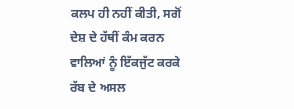ਕਲਪ ਹੀ ਨਹੀਂ ਕੀਤੀ, ਸਗੋਂ ਦੇਸ਼ ਦੇ ਹੱਥੀਂ ਕੰਮ ਕਰਨ ਵਾਲਿਆਂ ਨੂੰ ਇੱਕਜੁੱਟ ਕਰਕੇ ਰੱਬ ਦੇ ਅਸਲ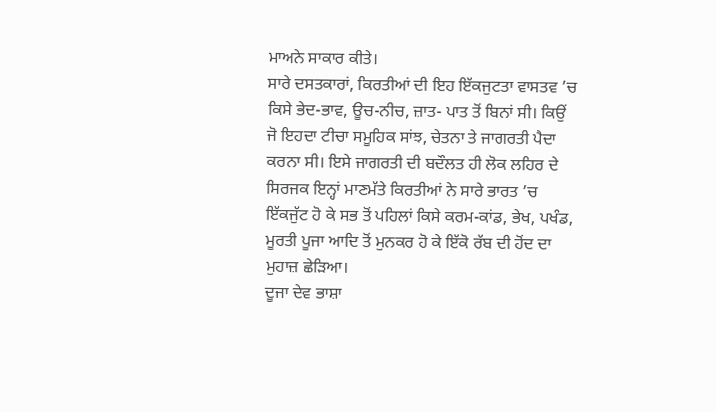ਮਾਅਨੇ ਸਾਕਾਰ ਕੀਤੇ।
ਸਾਰੇ ਦਸਤਕਾਰਾਂ, ਕਿਰਤੀਆਂ ਦੀ ਇਹ ਇੱਕਜੁਟਤਾ ਵਾਸਤਵ ’ਚ ਕਿਸੇ ਭੇਦ-ਭਾਵ, ਊਚ-ਨੀਚ, ਜ਼ਾਤ- ਪਾਤ ਤੋਂ ਬਿਨਾਂ ਸੀ। ਕਿਉਂ ਜੋ ਇਹਦਾ ਟੀਚਾ ਸਮੂਹਿਕ ਸਾਂਝ, ਚੇਤਨਾ ਤੇ ਜਾਗਰਤੀ ਪੈਦਾ ਕਰਨਾ ਸੀ। ਇਸੇ ਜਾਗਰਤੀ ਦੀ ਬਦੌਲਤ ਹੀ ਲੋਕ ਲਹਿਰ ਦੇ ਸਿਰਜਕ ਇਨ੍ਹਾਂ ਮਾਣਮੱਤੇ ਕਿਰਤੀਆਂ ਨੇ ਸਾਰੇ ਭਾਰਤ ’ਚ ਇੱਕਜੁੱਟ ਹੋ ਕੇ ਸਭ ਤੋਂ ਪਹਿਲਾਂ ਕਿਸੇ ਕਰਮ-ਕਾਂਡ, ਭੇਖ, ਪਖੰਡ, ਮੂਰਤੀ ਪੂਜਾ ਆਦਿ ਤੋਂ ਮੁਨਕਰ ਹੋ ਕੇ ਇੱਕੋ ਰੱਬ ਦੀ ਹੋਂਦ ਦਾ ਮੁਹਾਜ਼ ਛੇੜਿਆ।
ਦੂਜਾ ਦੇਵ ਭਾਸ਼ਾ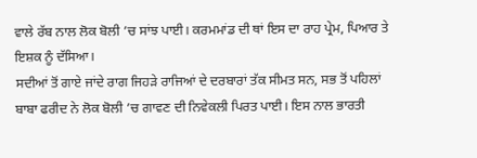ਵਾਲੇ ਰੱਬ ਨਾਲ ਲੋਕ ਬੋਲੀ ’ਚ ਸਾਂਝ ਪਾਈ। ਕਰਮਮਾਂਡ ਦੀ ਥਾਂ ਇਸ ਦਾ ਰਾਹ ਪ੍ਰੇਮ, ਪਿਆਰ ਤੇ ਇਸ਼ਕ ਨੂੰ ਦੱਸਿਆ।
ਸਦੀਆਂ ਤੋਂ ਗਾਏ ਜਾਂਦੇ ਰਾਗ ਜਿਹੜੇ ਰਾਜਿਆਂ ਦੇ ਦਰਬਾਰਾਂ ਤੱਕ ਸੀਮਤ ਸਨ, ਸਭ ਤੋਂ ਪਹਿਲਾਂ ਬਾਬਾ ਫਰੀਦ ਨੇ ਲੋਕ ਬੋਲੀ ’ਚ ਗਾਵਣ ਦੀ ਨਿਵੇਕਲੀ ਪਿਰਤ ਪਾਈ। ਇਸ ਨਾਲ ਭਾਰਤੀ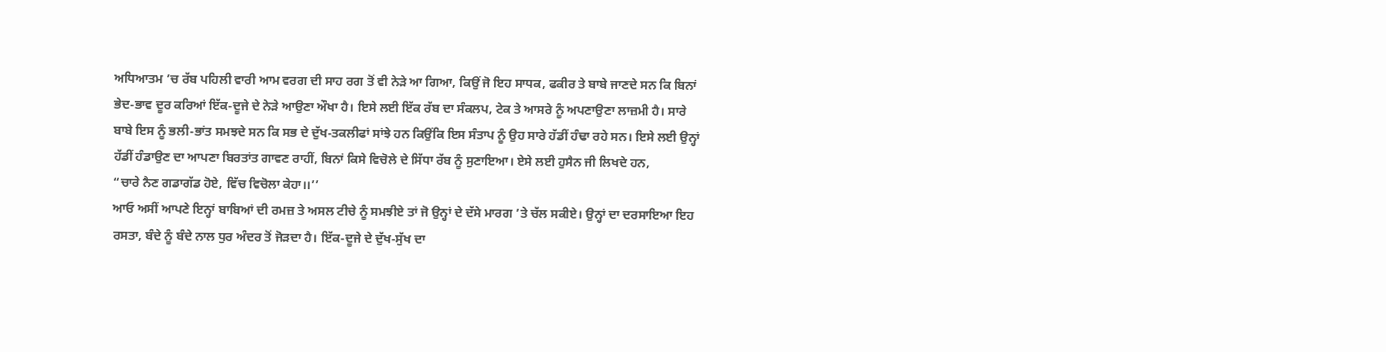ਅਧਿਆਤਮ ’ਚ ਰੱਬ ਪਹਿਲੀ ਵਾਰੀ ਆਮ ਵਰਗ ਦੀ ਸਾਹ ਰਗ ਤੋਂ ਵੀ ਨੇੜੇ ਆ ਗਿਆ, ਕਿਉਂ ਜੋ ਇਹ ਸਾਧਕ, ਫਕੀਰ ਤੇ ਬਾਬੇ ਜਾਣਦੇ ਸਨ ਕਿ ਬਿਨਾਂ ਭੇਦ-ਭਾਵ ਦੂਰ ਕਰਿਆਂ ਇੱਕ-ਦੂਜੇ ਦੇ ਨੇੜੇ ਆਉਣਾ ਔਖਾ ਹੈ। ਇਸੇ ਲਈ ਇੱਕ ਰੱਬ ਦਾ ਸੰਕਲਪ, ਟੇਕ ਤੇ ਆਸਰੇ ਨੂੰ ਅਪਣਾਉਣਾ ਲਾਜ਼ਮੀ ਹੈ। ਸਾਰੇ ਬਾਬੇ ਇਸ ਨੂੰ ਭਲੀ-ਭਾਂਤ ਸਮਝਦੇ ਸਨ ਕਿ ਸਭ ਦੇ ਦੁੱਖ-ਤਕਲੀਫਾਂ ਸਾਂਝੇ ਹਨ ਕਿਉਂਕਿ ਇਸ ਸੰਤਾਪ ਨੂੰ ਉਹ ਸਾਰੇ ਹੱਡੀਂ ਹੰਢਾ ਰਹੇ ਸਨ। ਇਸੇ ਲਈ ਉਨ੍ਹਾਂ ਹੱਡੀਂ ਹੰਡਾਉਣ ਦਾ ਆਪਣਾ ਬਿਰਤਾਂਤ ਗਾਵਣ ਰਾਹੀਂ, ਬਿਨਾਂ ਕਿਸੇ ਵਿਚੋਲੇ ਦੇ ਸਿੱਧਾ ਰੱਬ ਨੂੰ ਸੁਣਾਇਆ। ਏਸੇ ਲਈ ਹੁਸੈਨ ਜੀ ਲਿਖਦੇ ਹਨ,
“ਚਾਰੇ ਨੈਣ ਗਡਾਗੱਡ ਹੋਏ, ਵਿੱਚ ਵਿਚੋਲਾ ਕੇਹਾ।।’’
ਆਓ ਅਸੀਂ ਆਪਣੇ ਇਨ੍ਹਾਂ ਬਾਬਿਆਂ ਦੀ ਰਮਜ਼ ਤੇ ਅਸਲ ਟੀਚੇ ਨੂੰ ਸਮਝੀਏ ਤਾਂ ਜੋ ਉਨ੍ਹਾਂ ਦੇ ਦੱਸੇ ਮਾਰਗ ’ਤੇ ਚੱਲ ਸਕੀਏ। ਉਨ੍ਹਾਂ ਦਾ ਦਰਸਾਇਆ ਇਹ ਰਸਤਾ, ਬੰਦੇ ਨੂੰ ਬੰਦੇ ਨਾਲ ਧੁਰ ਅੰਦਰ ਤੋਂ ਜੋੜਦਾ ਹੈ। ਇੱਕ-ਦੂਜੇ ਦੇ ਦੁੱਖ-ਸੁੱਖ ਦਾ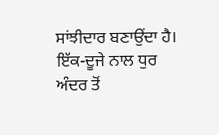ਸਾਂਝੀਦਾਰ ਬਣਾਉਂਦਾ ਹੈ। ਇੱਕ-ਦੂਜੇ ਨਾਲ ਧੁਰ ਅੰਦਰ ਤੋਂ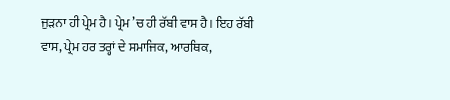ਜੁੜਨਾ ਹੀ ਪ੍ਰੇਮ ਹੈ। ਪ੍ਰੇਮ ’ਚ ਹੀ ਰੱਬੀ ਵਾਸ ਹੈ। ਇਹ ਰੱਬੀ ਵਾਸ, ਪ੍ਰੇਮ ਹਰ ਤਰ੍ਹਾਂ ਦੇ ਸਮਾਜਿਕ, ਆਰਥਿਕ,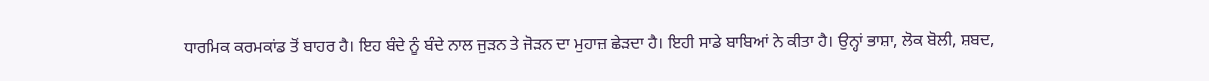ਧਾਰਮਿਕ ਕਰਮਕਾਂਡ ਤੋਂ ਬਾਹਰ ਹੈ। ਇਹ ਬੰਦੇ ਨੂੰ ਬੰਦੇ ਨਾਲ ਜੁੜਨ ਤੇ ਜੋੜਨ ਦਾ ਮੁਹਾਜ਼ ਛੇੜਦਾ ਹੈ। ਇਹੀ ਸਾਡੇ ਬਾਬਿਆਂ ਨੇ ਕੀਤਾ ਹੈ। ਉਨ੍ਹਾਂ ਭਾਸ਼ਾ, ਲੋਕ ਬੋਲੀ, ਸ਼ਬਦ,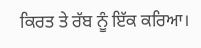ਕਿਰਤ ਤੇ ਰੱਬ ਨੂੰ ਇੱਕ ਕਰਿਆ।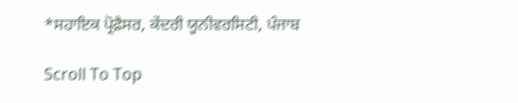*ਸਹਾਇਕ ਪ੍ਰੋਫ਼ੈਸਰ, ਕੇਂਦਰੀ ਯੂਨੀਵਰਸਿਟੀ, ਪੰਜਾਬ

Scroll To Top